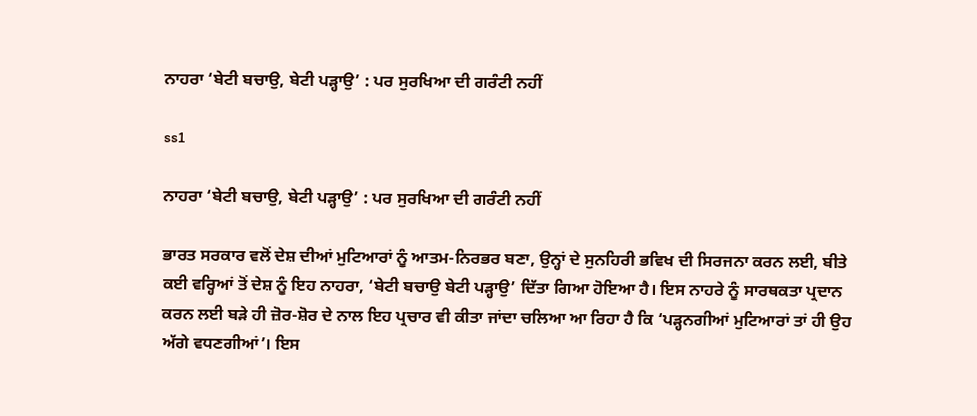ਨਾਹਰਾ ‘ਬੇਟੀ ਬਚਾਉ, ਬੇਟੀ ਪੜ੍ਹਾਉ’ : ਪਰ ਸੁਰਖਿਆ ਦੀ ਗਰੰਟੀ ਨਹੀਂ

ss1

ਨਾਹਰਾ ‘ਬੇਟੀ ਬਚਾਉ, ਬੇਟੀ ਪੜ੍ਹਾਉ’ : ਪਰ ਸੁਰਖਿਆ ਦੀ ਗਰੰਟੀ ਨਹੀਂ

ਭਾਰਤ ਸਰਕਾਰ ਵਲੋਂ ਦੇਸ਼ ਦੀਆਂ ਮੁਟਿਆਰਾਂ ਨੂੰ ਆਤਮ-ਨਿਰਭਰ ਬਣਾ, ਉਨ੍ਹਾਂ ਦੇ ਸੁਨਹਿਰੀ ਭਵਿਖ ਦੀ ਸਿਰਜਨਾ ਕਰਨ ਲਈ, ਬੀਤੇ ਕਈ ਵਰ੍ਹਿਆਂ ਤੋਂ ਦੇਸ਼ ਨੂੰ ਇਹ ਨਾਹਰਾ, ‘ਬੇਟੀ ਬਚਾਉ ਬੇਟੀ ਪੜ੍ਹਾਉ’ ਦਿੱਤਾ ਗਿਆ ਹੋਇਆ ਹੈ। ਇਸ ਨਾਹਰੇ ਨੂੰ ਸਾਰਥਕਤਾ ਪ੍ਰਦਾਨ ਕਰਨ ਲਈ ਬੜੇ ਹੀ ਜ਼ੋਰ-ਸ਼ੋਰ ਦੇ ਨਾਲ ਇਹ ਪ੍ਰਚਾਰ ਵੀ ਕੀਤਾ ਜਾਂਦਾ ਚਲਿਆ ਆ ਰਿਹਾ ਹੈ ਕਿ ‘ਪੜ੍ਹਨਗੀਆਂ ਮੁਟਿਆਰਾਂ ਤਾਂ ਹੀ ਉਹ ਅੱਗੇ ਵਧਣਗੀਆਂ’। ਇਸ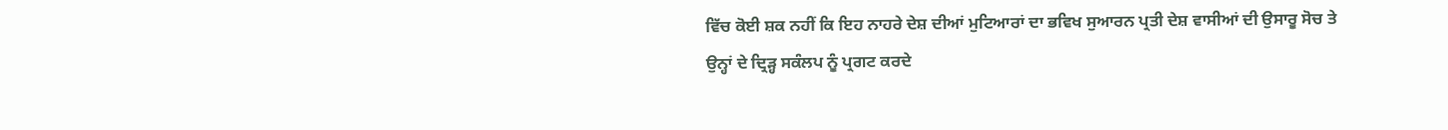ਵਿੱਚ ਕੋਈ ਸ਼ਕ ਨਹੀਂ ਕਿ ਇਹ ਨਾਹਰੇ ਦੇਸ਼ ਦੀਆਂ ਮੁਟਿਆਰਾਂ ਦਾ ਭਵਿਖ ਸੁਆਰਨ ਪ੍ਰਤੀ ਦੇਸ਼ ਵਾਸੀਆਂ ਦੀ ਉਸਾਰੂ ਸੋਚ ਤੇ ਉਨ੍ਹਾਂ ਦੇ ਦ੍ਰਿੜ੍ਹ ਸਕੰਲਪ ਨੂੰ ਪ੍ਰਗਟ ਕਰਦੇ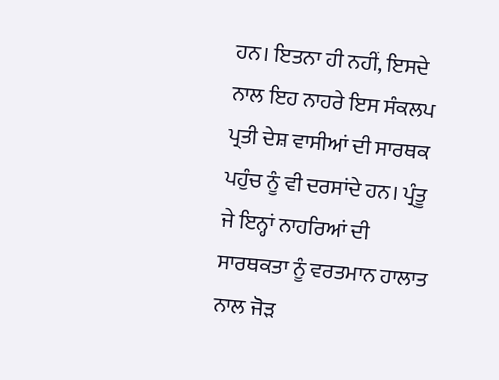ਹਨ। ਇਤਨਾ ਹੀ ਨਹੀਂ, ਇਸਦੇ ਨਾਲ ਇਹ ਨਾਹਰੇ ਇਸ ਸੰਕਲਪ ਪ੍ਰਤੀ ਦੇਸ਼ ਵਾਸੀਆਂ ਦੀ ਸਾਰਥਕ ਪਹੁੰਚ ਨੂੰ ਵੀ ਦਰਸਾਂਦੇ ਹਨ। ਪ੍ਰੰਤੂ ਜੇ ਇਨ੍ਹਾਂ ਨਾਹਰਿਆਂ ਦੀ ਸਾਰਥਕਤਾ ਨੂੰ ਵਰਤਮਾਨ ਹਾਲਾਤ ਨਾਲ ਜੋੜ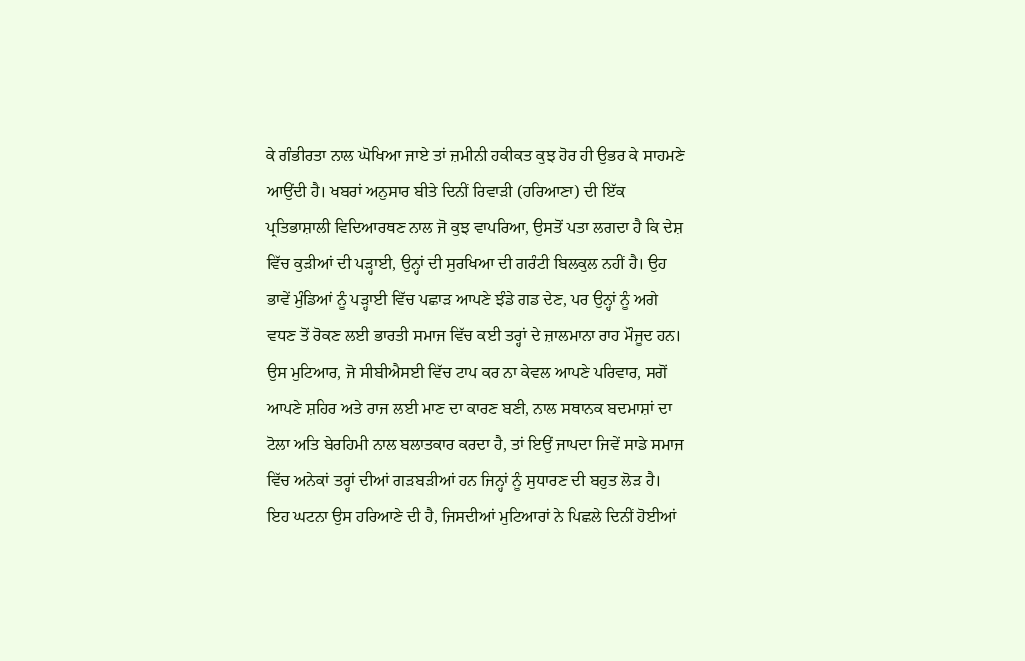ਕੇ ਗੰਭੀਰਤਾ ਨਾਲ ਘੋਖਿਆ ਜਾਏ ਤਾਂ ਜ਼ਮੀਨੀ ਹਕੀਕਤ ਕੁਝ ਹੋਰ ਹੀ ਉਭਰ ਕੇ ਸਾਹਮਣੇ ਆਉਂਦੀ ਹੈ। ਖਬਰਾਂ ਅਨੁਸਾਰ ਬੀਤੇ ਦਿਨੀਂ ਰਿਵਾੜੀ (ਹਰਿਆਣਾ) ਦੀ ਇੱਕ ਪ੍ਰਤਿਭਾਸ਼ਾਲੀ ਵਿਦਿਆਰਥਣ ਨਾਲ ਜੋ ਕੁਝ ਵਾਪਰਿਆ, ਉਸਤੋਂ ਪਤਾ ਲਗਦਾ ਹੈ ਕਿ ਦੇਸ਼ ਵਿੱਚ ਕੁੜੀਆਂ ਦੀ ਪੜ੍ਹਾਈ, ਉਨ੍ਹਾਂ ਦੀ ਸੁਰਖਿਆ ਦੀ ਗਰੰਟੀ ਬਿਲਕੁਲ ਨਹੀਂ ਹੈ। ਉਹ ਭਾਵੇਂ ਮੁੰਡਿਆਂ ਨੂੰ ਪੜ੍ਹਾਈ ਵਿੱਚ ਪਛਾੜ ਆਪਣੇ ਝੰਡੇ ਗਡ ਦੇਣ, ਪਰ ਉਨ੍ਹਾਂ ਨੂੰ ਅਗੇ ਵਧਣ ਤੋਂ ਰੋਕਣ ਲਈ ਭਾਰਤੀ ਸਮਾਜ ਵਿੱਚ ਕਈ ਤਰ੍ਹਾਂ ਦੇ ਜ਼ਾਲਮਾਨਾ ਰਾਹ ਮੌਜੂਦ ਹਨ। ਉਸ ਮੁਟਿਆਰ, ਜੋ ਸੀਬੀਐਸਈ ਵਿੱਚ ਟਾਪ ਕਰ ਨਾ ਕੇਵਲ ਆਪਣੇ ਪਰਿਵਾਰ, ਸਗੋਂ ਆਪਣੇ ਸ਼ਹਿਰ ਅਤੇ ਰਾਜ ਲਈ ਮਾਣ ਦਾ ਕਾਰਣ ਬਣੀ, ਨਾਲ ਸਥਾਨਕ ਬਦਮਾਸ਼ਾਂ ਦਾ ਟੋਲਾ ਅਤਿ ਬੇਰਹਿਮੀ ਨਾਲ ਬਲਾਤਕਾਰ ਕਰਦਾ ਹੈ, ਤਾਂ ਇਉਂ ਜਾਪਦਾ ਜਿਵੇਂ ਸਾਡੇ ਸਮਾਜ ਵਿੱਚ ਅਨੇਕਾਂ ਤਰ੍ਹਾਂ ਦੀਆਂ ਗੜਬੜੀਆਂ ਹਨ ਜਿਨ੍ਹਾਂ ਨੂੰ ਸੁਧਾਰਣ ਦੀ ਬਹੁਤ ਲੋੜ ਹੈ। ਇਹ ਘਟਨਾ ਉਸ ਹਰਿਆਣੇ ਦੀ ਹੈ, ਜਿਸਦੀਆਂ ਮੁਟਿਆਰਾਂ ਨੇ ਪਿਛਲੇ ਦਿਨੀਂ ਹੋਈਆਂ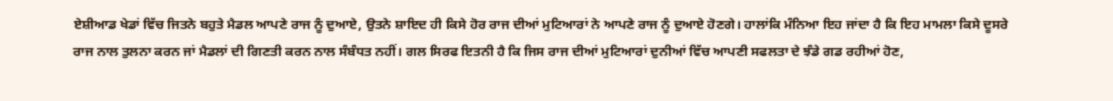ਏਸ਼ੀਆਡ ਖੇਡਾਂ ਵਿੱਚ ਜਿਤਨੇ ਬਹੁਤੇ ਮੈਡਲ ਆਪਣੇ ਰਾਜ ਨੂੰ ਦੁਆਏ, ਉਤਨੇ ਸ਼ਾਇਦ ਹੀ ਕਿਸੇ ਹੋਰ ਰਾਜ ਦੀਆਂ ਮੁਟਿਆਰਾਂ ਨੇ ਆਪਣੇ ਰਾਜ ਨੂੰ ਦੁਆਏ ਹੋਣਗੇ। ਹਾਲਾਂਕਿ ਮੰਨਿਆ ਇਹ ਜਾਂਦਾ ਹੈ ਕਿ ਇਹ ਮਾਮਲਾ ਕਿਸੇ ਦੂਸਰੇ ਰਾਜ ਨਾਲ ਤੁਲਨਾ ਕਰਨ ਜਾਂ ਮੈਡਲਾਂ ਦੀ ਗਿਣਤੀ ਕਰਨ ਨਾਲ ਸੰਬੰਧਤ ਨਹੀਂ। ਗਲ ਸਿਰਫ ਇਤਨੀ ਹੈ ਕਿ ਜਿਸ ਰਾਜ ਦੀਆਂ ਮੁਟਿਆਰਾਂ ਦੁਨੀਆਂ ਵਿੱਚ ਆਪਣੀ ਸਫਲਤਾ ਦੇ ਝੰਡੇ ਗਡ ਰਹੀਆਂ ਹੋਣ,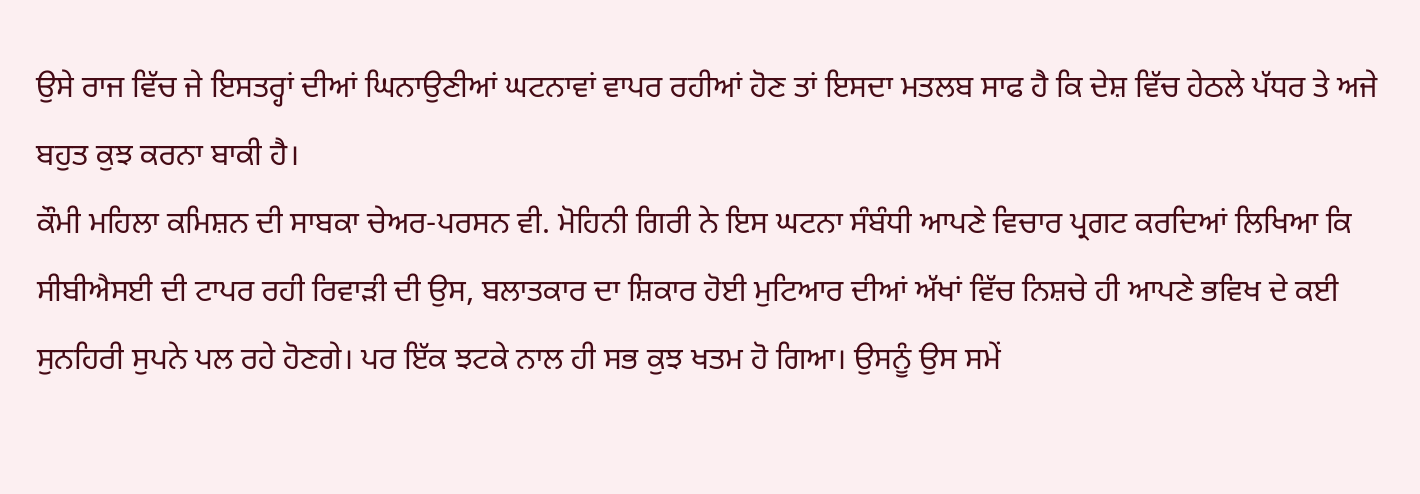ਉਸੇ ਰਾਜ ਵਿੱਚ ਜੇ ਇਸਤਰ੍ਹਾਂ ਦੀਆਂ ਘਿਨਾਉਣੀਆਂ ਘਟਨਾਵਾਂ ਵਾਪਰ ਰਹੀਆਂ ਹੋਣ ਤਾਂ ਇਸਦਾ ਮਤਲਬ ਸਾਫ ਹੈ ਕਿ ਦੇਸ਼ ਵਿੱਚ ਹੇਠਲੇ ਪੱਧਰ ਤੇ ਅਜੇ ਬਹੁਤ ਕੁਝ ਕਰਨਾ ਬਾਕੀ ਹੈ।
ਕੌਮੀ ਮਹਿਲਾ ਕਮਿਸ਼ਨ ਦੀ ਸਾਬਕਾ ਚੇਅਰ-ਪਰਸਨ ਵੀ. ਮੋਹਿਨੀ ਗਿਰੀ ਨੇ ਇਸ ਘਟਨਾ ਸੰਬੰਧੀ ਆਪਣੇ ਵਿਚਾਰ ਪ੍ਰਗਟ ਕਰਦਿਆਂ ਲਿਖਿਆ ਕਿ ਸੀਬੀਐਸਈ ਦੀ ਟਾਪਰ ਰਹੀ ਰਿਵਾੜੀ ਦੀ ਉਸ, ਬਲਾਤਕਾਰ ਦਾ ਸ਼ਿਕਾਰ ਹੋਈ ਮੁਟਿਆਰ ਦੀਆਂ ਅੱਖਾਂ ਵਿੱਚ ਨਿਸ਼ਚੇ ਹੀ ਆਪਣੇ ਭਵਿਖ ਦੇ ਕਈ ਸੁਨਹਿਰੀ ਸੁਪਨੇ ਪਲ ਰਹੇ ਹੋਣਗੇ। ਪਰ ਇੱਕ ਝਟਕੇ ਨਾਲ ਹੀ ਸਭ ਕੁਝ ਖਤਮ ਹੋ ਗਿਆ। ਉਸਨੂੰ ਉਸ ਸਮੇਂ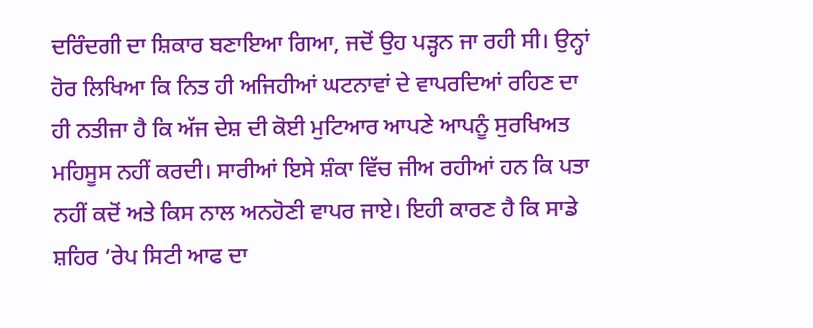ਦਰਿੰਦਗੀ ਦਾ ਸ਼ਿਕਾਰ ਬਣਾਇਆ ਗਿਆ, ਜਦੋਂ ਉਹ ਪੜ੍ਹਨ ਜਾ ਰਹੀ ਸੀ। ਉਨ੍ਹਾਂ ਹੋਰ ਲਿਖਿਆ ਕਿ ਨਿਤ ਹੀ ਅਜਿਹੀਆਂ ਘਟਨਾਵਾਂ ਦੇ ਵਾਪਰਦਿਆਂ ਰਹਿਣ ਦਾ ਹੀ ਨਤੀਜਾ ਹੈ ਕਿ ਅੱਜ ਦੇਸ਼ ਦੀ ਕੋਈ ਮੁਟਿਆਰ ਆਪਣੇ ਆਪਨੂੰ ਸੁਰਖਿਅਤ ਮਹਿਸੂਸ ਨਹੀਂ ਕਰਦੀ। ਸਾਰੀਆਂ ਇਸੇ ਸ਼ੰਕਾ ਵਿੱਚ ਜੀਅ ਰਹੀਆਂ ਹਨ ਕਿ ਪਤਾ ਨਹੀਂ ਕਦੋਂ ਅਤੇ ਕਿਸ ਨਾਲ ਅਨਹੋਣੀ ਵਾਪਰ ਜਾਏ। ਇਹੀ ਕਾਰਣ ਹੈ ਕਿ ਸਾਡੇ ਸ਼ਹਿਰ ‘ਰੇਪ ਸਿਟੀ ਆਫ ਦਾ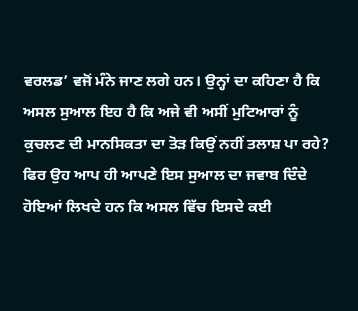ਵਰਲਡ’ ਵਜੋਂ ਮੰਨੇ ਜਾਣ ਲਗੇ ਹਨ। ਉਨ੍ਹਾਂ ਦਾ ਕਹਿਣਾ ਹੈ ਕਿ ਅਸਲ ਸੁਆਲ ਇਹ ਹੈ ਕਿ ਅਜੇ ਵੀ ਅਸੀਂ ਮੁਟਿਆਰਾਂ ਨੂੰ ਕੁਚਲਣ ਦੀ ਮਾਨਸਿਕਤਾ ਦਾ ਤੋੜ ਕਿਉਂ ਨਹੀਂ ਤਲਾਸ਼ ਪਾ ਰਹੇ? ਫਿਰ ਉਹ ਆਪ ਹੀ ਆਪਣੇ ਇਸ ਸੁਆਲ ਦਾ ਜਵਾਬ ਦਿੰਦੇ ਹੋਇਆਂ ਲਿਖਦੇ ਹਨ ਕਿ ਅਸਲ ਵਿੱਚ ਇਸਦੇ ਕਈ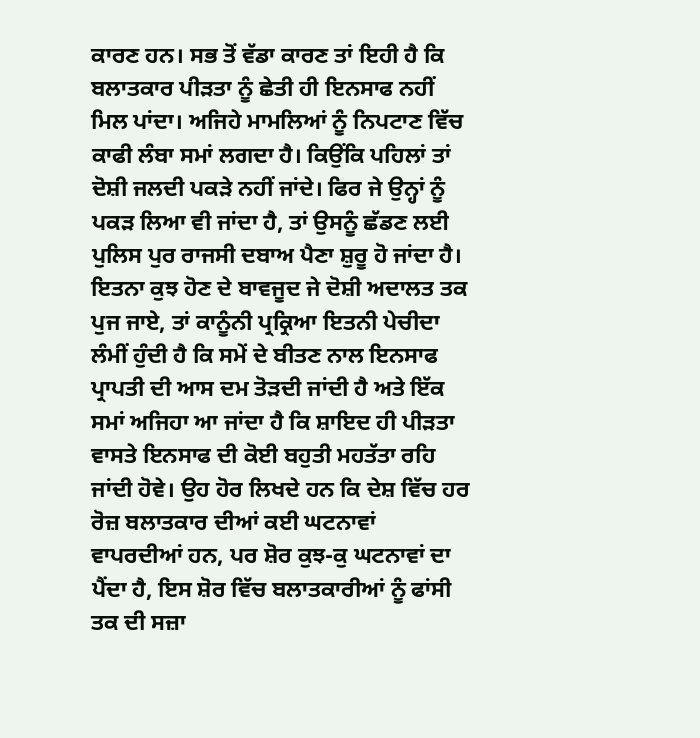ਕਾਰਣ ਹਨ। ਸਭ ਤੋਂ ਵੱਡਾ ਕਾਰਣ ਤਾਂ ਇਹੀ ਹੈ ਕਿ ਬਲਾਤਕਾਰ ਪੀੜਤਾ ਨੂੰ ਛੇਤੀ ਹੀ ਇਨਸਾਫ ਨਹੀਂ ਮਿਲ ਪਾਂਦਾ। ਅਜਿਹੇ ਮਾਮਲਿਆਂ ਨੂੰ ਨਿਪਟਾਣ ਵਿੱਚ ਕਾਫੀ ਲੰਬਾ ਸਮਾਂ ਲਗਦਾ ਹੈ। ਕਿਉਂਕਿ ਪਹਿਲਾਂ ਤਾਂ ਦੋਸ਼ੀ ਜਲਦੀ ਪਕੜੇ ਨਹੀਂ ਜਾਂਦੇ। ਫਿਰ ਜੇ ਉਨ੍ਹਾਂ ਨੂੰ ਪਕੜ ਲਿਆ ਵੀ ਜਾਂਦਾ ਹੈ, ਤਾਂ ਉਸਨੂੰ ਛੱਡਣ ਲਈ ਪੁਲਿਸ ਪੁਰ ਰਾਜਸੀ ਦਬਾਅ ਪੈਣਾ ਸ਼ੁਰੂ ਹੋ ਜਾਂਦਾ ਹੈ। ਇਤਨਾ ਕੁਝ ਹੋਣ ਦੇ ਬਾਵਜੂਦ ਜੇ ਦੋਸ਼ੀ ਅਦਾਲਤ ਤਕ ਪੁਜ ਜਾਏ, ਤਾਂ ਕਾਨੂੰਨੀ ਪ੍ਰਕ੍ਰਿਆ ਇਤਨੀ ਪੇਚੀਦਾ ਲੰਮੀਂ ਹੁੰਦੀ ਹੈ ਕਿ ਸਮੇਂ ਦੇ ਬੀਤਣ ਨਾਲ ਇਨਸਾਫ ਪ੍ਰਾਪਤੀ ਦੀ ਆਸ ਦਮ ਤੋੜਦੀ ਜਾਂਦੀ ਹੈ ਅਤੇ ਇੱਕ ਸਮਾਂ ਅਜਿਹਾ ਆ ਜਾਂਦਾ ਹੈ ਕਿ ਸ਼ਾਇਦ ਹੀ ਪੀੜਤਾ ਵਾਸਤੇ ਇਨਸਾਫ ਦੀ ਕੋਈ ਬਹੁਤੀ ਮਹਤੱਤਾ ਰਹਿ ਜਾਂਦੀ ਹੋਵੇ। ਉਹ ਹੋਰ ਲਿਖਦੇ ਹਨ ਕਿ ਦੇਸ਼ ਵਿੱਚ ਹਰ ਰੋਜ਼ ਬਲਾਤਕਾਰ ਦੀਆਂ ਕਈ ਘਟਨਾਵਾਂ ਵਾਪਰਦੀਆਂ ਹਨ, ਪਰ ਸ਼ੋਰ ਕੁਝ-ਕੁ ਘਟਨਾਵਾਂ ਦਾ ਪੈਂਦਾ ਹੈ, ਇਸ ਸ਼ੋਰ ਵਿੱਚ ਬਲਾਤਕਾਰੀਆਂ ਨੂੰ ਫਾਂਸੀ ਤਕ ਦੀ ਸਜ਼ਾ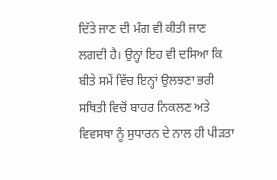ਦਿੱਤੇ ਜਾਣ ਦੀ ਮੰਗ ਵੀ ਕੀਤੀ ਜਾਣ ਲਗਦੀ ਹੈ। ਉਨ੍ਹਾਂ ਇਹ ਵੀ ਦਸਿਆ ਕਿ ਬੀਤੇ ਸਮੇਂ ਵਿੱਚ ਇਨ੍ਹਾਂ ਉਲਝਣਾ ਭਰੀ ਸਥਿਤੀ ਵਿਚੋਂ ਬਾਹਰ ਨਿਕਲਣ ਅਤੇ ਵਿਵਸਥਾ ਨੂੰ ਸੁਧਾਰਨ ਦੇ ਨਾਲ ਹੀ ਪੀੜਤਾ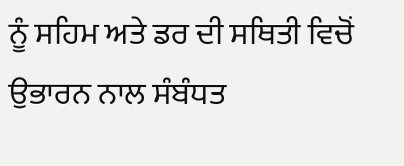ਨੂੰ ਸਹਿਮ ਅਤੇ ਡਰ ਦੀ ਸਥਿਤੀ ਵਿਚੋਂ ਉਭਾਰਨ ਨਾਲ ਸੰਬੰਧਤ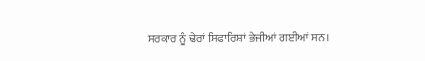ਸਰਕਾਰ ਨੂੰ ਢੇਰਾਂ ਸਿਫਾਰਿਸ਼ਾਂ ਭੇਜੀਆਂ ਗਈਆਂ ਸਨ।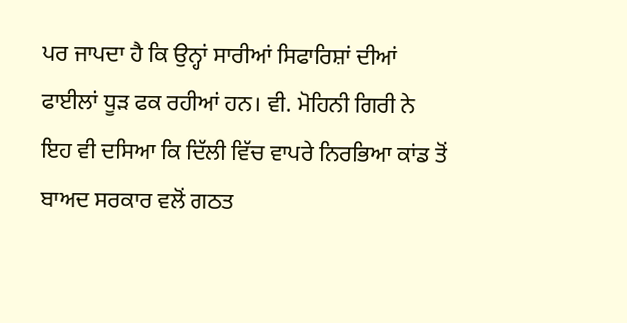ਪਰ ਜਾਪਦਾ ਹੈ ਕਿ ਉਨ੍ਹਾਂ ਸਾਰੀਆਂ ਸਿਫਾਰਿਸ਼ਾਂ ਦੀਆਂ ਫਾਈਲਾਂ ਧੂੜ ਫਕ ਰਹੀਆਂ ਹਨ। ਵੀ. ਮੋਹਿਨੀ ਗਿਰੀ ਨੇ ਇਹ ਵੀ ਦਸਿਆ ਕਿ ਦਿੱਲੀ ਵਿੱਚ ਵਾਪਰੇ ਨਿਰਭਿਆ ਕਾਂਡ ਤੋਂ ਬਾਅਦ ਸਰਕਾਰ ਵਲੋਂ ਗਠਤ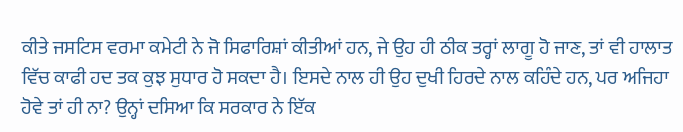ਕੀਤੇ ਜਸਟਿਸ ਵਰਮਾ ਕਮੇਟੀ ਨੇ ਜੋ ਸਿਫਾਰਿਸ਼ਾਂ ਕੀਤੀਆਂ ਹਨ, ਜੇ ਉਹ ਹੀ ਠੀਕ ਤਰ੍ਹਾਂ ਲਾਗੂ ਹੋ ਜਾਣ, ਤਾਂ ਵੀ ਹਾਲਾਤ ਵਿੱਚ ਕਾਫੀ ਹਦ ਤਕ ਕੁਝ ਸੁਧਾਰ ਹੋ ਸਕਦਾ ਹੈ। ਇਸਦੇ ਨਾਲ ਹੀ ਉਹ ਦੁਖੀ ਹਿਰਦੇ ਨਾਲ ਕਹਿੰਦੇ ਹਨ, ਪਰ ਅਜਿਹਾ ਹੋਵੇ ਤਾਂ ਹੀ ਨਾ? ਉਨ੍ਹਾਂ ਦਸਿਆ ਕਿ ਸਰਕਾਰ ਨੇ ਇੱਕ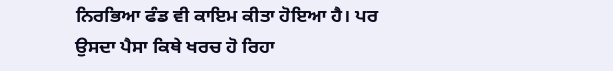ਨਿਰਭਿਆ ਫੰਡ ਵੀ ਕਾਇਮ ਕੀਤਾ ਹੋਇਆ ਹੈ। ਪਰ ਉਸਦਾ ਪੈਸਾ ਕਿਥੇ ਖਰਚ ਹੋ ਰਿਹਾ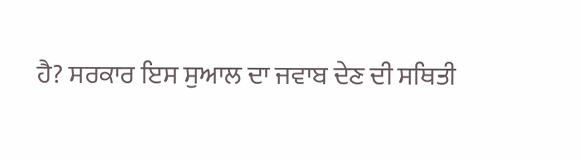ਹੈ? ਸਰਕਾਰ ਇਸ ਸੁਆਲ ਦਾ ਜਵਾਬ ਦੇਣ ਦੀ ਸਥਿਤੀ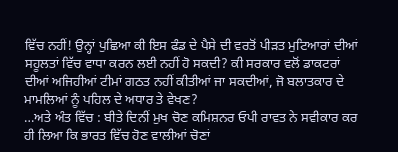ਵਿੱਚ ਨਹੀਂ! ਉਨ੍ਹਾਂ ਪੁਛਿਆ ਕੀ ਇਸ ਫੰਡ ਦੇ ਪੈਸੇ ਦੀ ਵਰਤੋਂ ਪੀੜਤ ਮੁਟਿਆਰਾਂ ਦੀਆਂ ਸਹੂਲਤਾਂ ਵਿੱਚ ਵਾਧਾ ਕਰਨ ਲਈ ਨਹੀਂ ਹੋ ਸਕਦੀ? ਕੀ ਸਰਕਾਰ ਵਲੋਂ ਡਾਕਟਰਾਂ ਦੀਆਂ ਅਜਿਹੀਆਂ ਟੀਮਾਂ ਗਠਤ ਨਹੀਂ ਕੀਤੀਆਂ ਜਾ ਸਕਦੀਆਂ, ਜੋ ਬਲਾਤਕਾਰ ਦੇ ਮਾਮਲਿਆਂ ਨੂੰ ਪਹਿਲ ਦੇ ਅਧਾਰ ਤੇ ਵੇਖਣ?
…ਅਤੇ ਅੰਤ ਵਿੱਚ : ਬੀਤੇ ਦਿਨੀਂ ਮੁਖ ਚੋਣ ਕਮਿਸ਼ਨਰ ਓਪੀ ਰਾਵਤ ਨੇ ਸਵੀਕਾਰ ਕਰ ਹੀ ਲਿਆ ਕਿ ਭਾਰਤ ਵਿੱਚ ਹੋਣ ਵਾਲੀਆਂ ਚੋਣਾਂ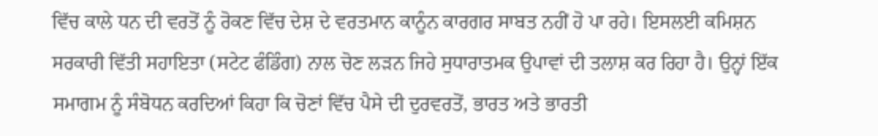ਵਿੱਚ ਕਾਲੇ ਧਨ ਦੀ ਵਰਤੋਂ ਨੂੰ ਰੋਕਣ ਵਿੱਚ ਦੇਸ਼ ਦੇ ਵਰਤਮਾਨ ਕਾਨੂੰਨ ਕਾਰਗਰ ਸਾਬਤ ਨਹੀਂ ਹੋ ਪਾ ਰਹੇ। ਇਸਲਈ ਕਮਿਸ਼ਨ ਸਰਕਾਰੀ ਵਿੱਤੀ ਸਹਾਇਤਾ (ਸਟੇਟ ਫੰਡਿੰਗ) ਨਾਲ ਚੋਣ ਲੜਨ ਜਿਹੇ ਸੁਧਾਰਾਤਮਕ ਉਪਾਵਾਂ ਦੀ ਤਲਾਸ਼ ਕਰ ਰਿਹਾ ਹੈ। ਉਨ੍ਹਾਂ ਇੱਕ ਸਮਾਗਮ ਨੂੰ ਸੰਬੋਧਨ ਕਰਦਿਆਂ ਕਿਹਾ ਕਿ ਚੋਣਾਂ ਵਿੱਚ ਪੈਸੇ ਦੀ ਦੁਰਵਰਤੋਂ, ਭਾਰਤ ਅਤੇ ਭਾਰਤੀ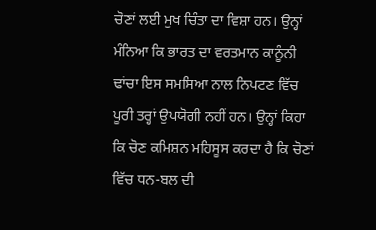ਚੋਣਾਂ ਲਈ ਮੁਖ ਚਿੰਤਾ ਦਾ ਵਿਸ਼ਾ ਹਨ। ਉਨ੍ਹਾਂ ਮੰਨਿਆ ਕਿ ਭਾਰਤ ਦਾ ਵਰਤਮਾਨ ਕਾਨੂੰਨੀ ਢਾਂਚਾ ਇਸ ਸਮਸਿਆ ਨਾਲ ਨਿਪਟਣ ਵਿੱਚ ਪੂਰੀ ਤਰ੍ਹਾਂ ਉਪਯੋਗੀ ਨਹੀਂ ਹਨ। ਉਨ੍ਹਾਂ ਕਿਹਾ ਕਿ ਚੋਣ ਕਮਿਸ਼ਨ ਮਹਿਸੂਸ ਕਰਦਾ ਹੈ ਕਿ ਚੋਣਾਂ ਵਿੱਚ ਧਨ-ਬਲ ਦੀ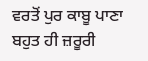ਵਰਤੋਂ ਪੁਰ ਕਾਬੂ ਪਾਣਾ ਬਹੁਤ ਹੀ ਜ਼ਰੂਰੀ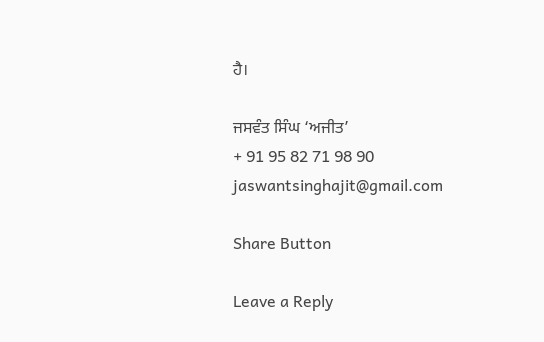ਹੈ।

ਜਸਵੰਤ ਸਿੰਘ ‘ਅਜੀਤ’
+ 91 95 82 71 98 90
jaswantsinghajit@gmail.com

Share Button

Leave a Reply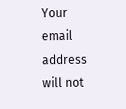Your email address will not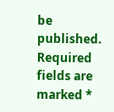be published. Required fields are marked *